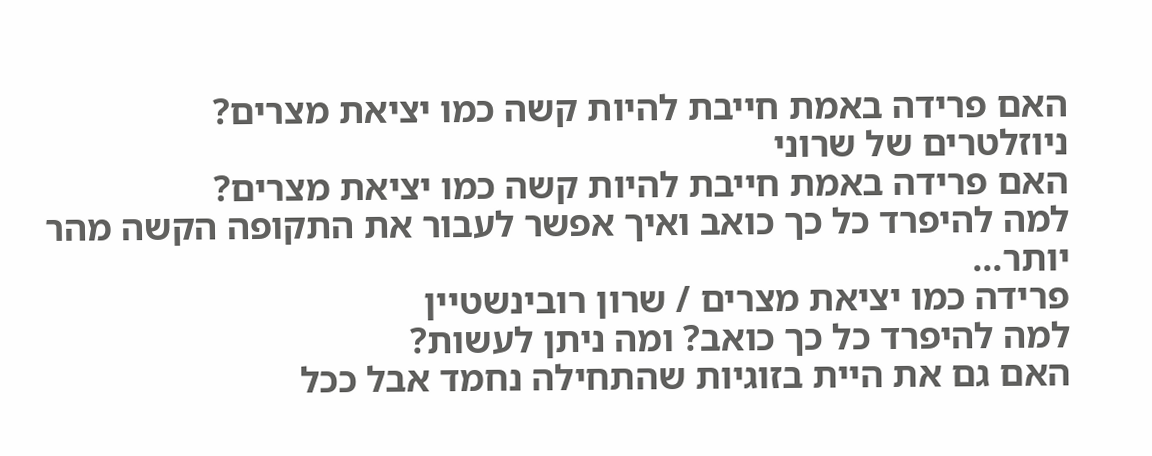האם פרידה באמת חייבת להיות קשה כמו יציאת מצרים?
ניוזלטרים של שרוני
האם פרידה באמת חייבת להיות קשה כמו יציאת מצרים?
למה להיפרד כל כך כואב ואיך אפשר לעבור את התקופה הקשה מהר יותר…
פרידה כמו יציאת מצרים / שרון רובינשטיין
למה להיפרד כל כך כואב? ומה ניתן לעשות?
האם גם את היית בזוגיות שהתחילה נחמד אבל ככל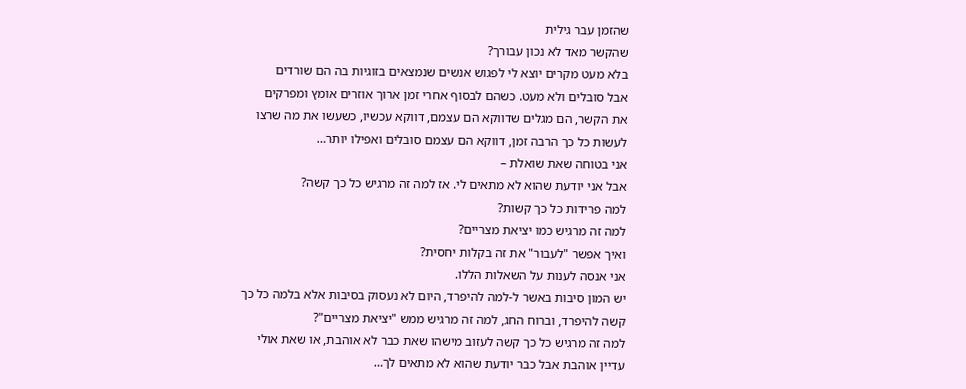שהזמן עבר גילית
שהקשר מאד לא נכון עבורך?
בלא מעט מקרים יוצא לי לפגוש אנשים שנמצאים בזוגיות בה הם שורדים
אבל סובלים ולא מעט. כשהם לבסוף אחרי זמן ארוך אוזרים אומץ ומפרקים
את הקשר, הם מגלים שדווקא הם עצמם, דווקא עכשיו, כשעשו את מה שרצו
לעשות כל כך הרבה זמן, דווקא הם עצמם סובלים ואפילו יותר…
אני בטוחה שאת שואלת –
אבל אני יודעת שהוא לא מתאים לי. אז למה זה מרגיש כל כך קשה?
למה פרידות כל כך קשות?
למה זה מרגיש כמו יציאת מצריים?
ואיך אפשר "לעבור" את זה בקלות יחסית?
אני אנסה לענות על השאלות הללו.
יש המון סיבות באשר ל-למה להיפרד, היום לא נעסוק בסיבות אלא בלמה כל כך
קשה להיפרד, וברוח החג, למה זה מרגיש ממש "יציאת מצריים"?
למה זה מרגיש כל כך קשה לעזוב מישהו שאת כבר לא אוהבת, או שאת אולי
עדיין אוהבת אבל כבר יודעת שהוא לא מתאים לך…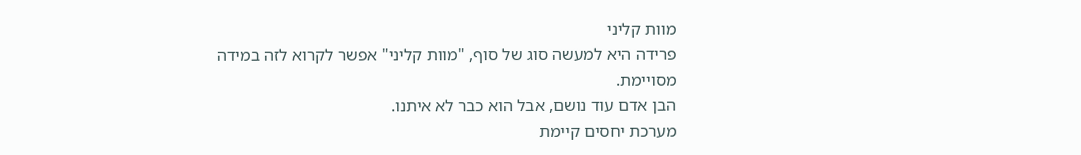מוות קליני
פרידה היא למעשה סוג של סוף, "מוות קליני" אפשר לקרוא לזה במידה מסויימת.
הבן אדם עוד נושם, אבל הוא כבר לא איתנו.
מערכת יחסים קיימת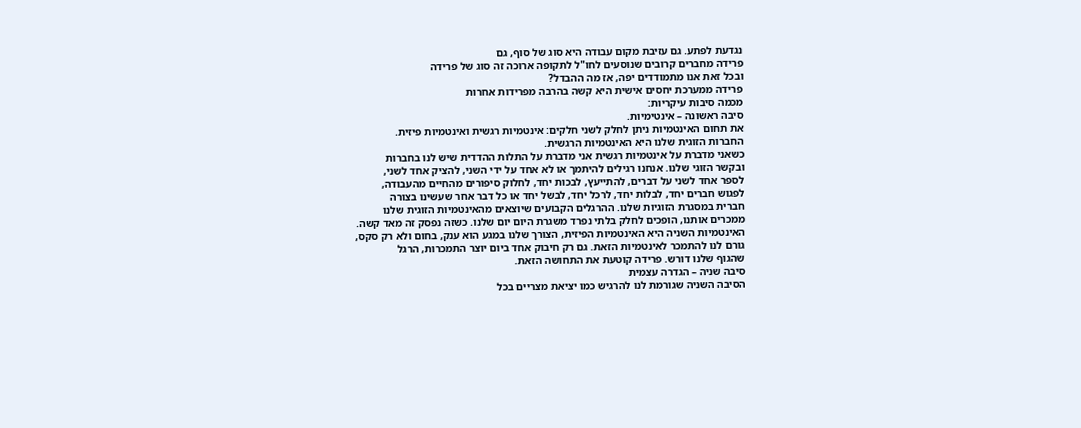נגדעת לפתע. גם עזיבת מקום עבודה היא סוג של סוף, גם
פרידה מחברים קרובים שנוסעים לחו"ל לתקופה ארוכה זה סוג של פרידה
ובכל זאת אנו מתמודדים יפה, אז מה ההבדל?
פרידה ממערכת יחסים אישית היא קשה בהרבה מפרידות אחרות
מכמה סיבות עיקריות:
סיבה ראשונה – אינטימיות.
את תחום האינטמיות ניתן לחלק לשני חלקים: אינטמיות רגשית ואינטמיות פיזית.
החברות הזוגית שלנו היא האינטמיות הרגשית.
כשאני מדברת על אינטמיות רגשית אני מדברת על התלות ההדדית שיש לנו בחברות
ובקשר הזוגי שלנו. אנחנו רגילים להיתמך או לא אחד על ידי השני, להציק אחד לשני,
לספר אחד לשני על דברים, להתייעץ, לבכות יחד, לחלוק סיפורים מהחיים מהעבודה,
לפגוש חברים יחד, לבלות יחד, לרכל יחד, לבשל יחד או כל דבר אחר שעשינו בצורה
חברית במסגרת הזוגיות שלנו. ההרגלים הקבועים שיוצאים מהאינטמיות הזוגית שלנו
ממכרים אותנו, הופכים לחלק בלתי נפרד משגרת היום יום שלנו. כשזה נפסק זה מאד קשה.
האינטמיות השניה היא האינטמיות הפיזית, הצורך שלנו במגע הוא ענק, בחום ולא רק סקס,
גורם לנו להתמכר לאינטמיות הזאת. גם רק חיבוק אחד ביום יוצר התמכרות, הרגל
שהגוף שלנו דורש. פרידה קוטעת את התחושה הזאת.
סיבה שניה – הגדרה עצמית
הסיבה השניה שגורמת לנו להרגיש כמו יציאת מצריים בכל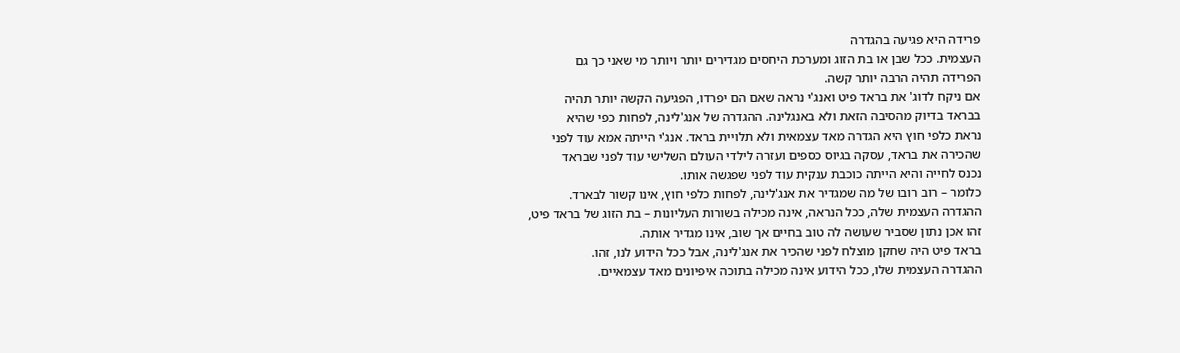פרידה היא פגיעה בהגדרה
העצמית. ככל שבן או בת הזוג ומערכת היחסים מגדירים יותר ויותר מי שאני כך גם
הפרידה תהיה הרבה יותר קשה.
אם ניקח לדוג' את בראד פיט ואנג'י נראה שאם הם יפרדו, הפגיעה הקשה יותר תהיה
בבראד בדיוק מהסיבה הזאת ולא באנגלינה. ההגדרה של אנג'לינה, לפחות כפי שהיא
נראת כלפי חוץ היא הגדרה מאד עצמאית ולא תלויית בראד. אנג'י הייתה אמא עוד לפני
שהכירה את בראד, עסקה בגיוס כספים ועזרה לילדי העולם השלישי עוד לפני שבראד
נכנס לחייה והיא הייתה כוכבת ענקית עוד לפני שפגשה אותו.
כלומר – רוב רובו של מה שמגדיר את אנג'לינה, לפחות כלפי חוץ, אינו קשור לבארד.
ההגדרה העצמית שלה, ככל הנראה, אינה מכילה בשורות העליונות – בת הזוג של בראד פיט,
זהו אכן נתון שסביר שעושה לה טוב בחיים אך שוב, אינו מגדיר אותה.
בראד פיט היה שחקן מוצלח לפני שהכיר את אנג'לינה, אבל ככל הידוע לנו, זהו.
ההגדרה העצמית שלו, ככל הידוע אינה מכילה בתוכה איפיונים מאד עצמאיים.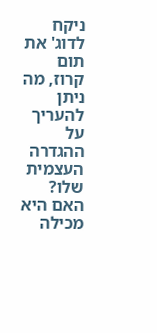ניקח לדוג' את תום קרוז, מה ניתן להעריך על ההגדרה העצמית שלו?
האם היא מכילה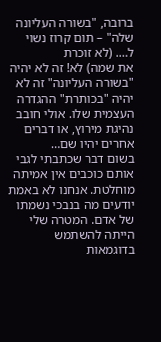ברובה, "בשורה העליונה שלה" – תום קרוז נשוי ל…. (לא זוכרת
את שמה) לא! זה לא יהיה "בשורה העליונה" זה לא יהיה "בכותרת" ההגדרה
העצמית שלו. אולי חובב נהיגת מירוץ, או דברים אחרים יהיו שם…
בשום דבר שכתבתי לגבי אותם כוכבים אין אמיתה מוחלטת. אנחנו לא באמת
יודעים מה בנבכי נשמתו של אדם. המטרה שלי הייתה להשתמש בדוגמאות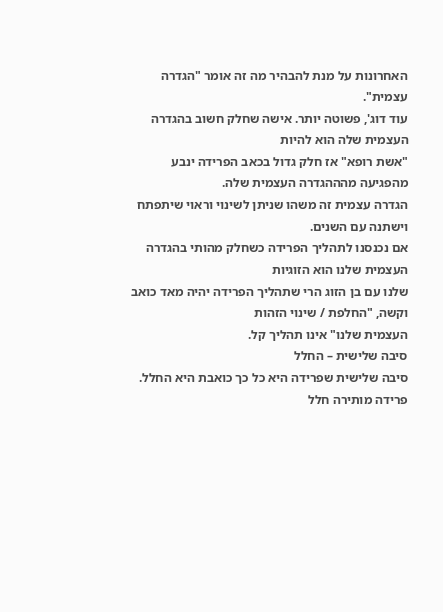האחרונות על מנת להבהיר מה זה אומר "הגדרה עצמית".
עוד דוג', פשוטה יותר. אישה שחלק חשוב בהגדרה העצמית שלה הוא להיות
"אשת רופא" אז חלק גדול בכאב הפרידה ינבע מהפגיעה מהההגדרה העצמית שלה.
הגדרה עצמית זה משהו שניתן לשינוי וראוי שיתפתח וישתנה עם השנים.
אם נכנסנו לתהליך הפרידה כשחלק מהותי בהגדרה העצמית שלנו הוא הזוגיות
שלנו עם בן הזוג הרי שתהליך הפרידה יהיה מאד כואב וקשה, "החלפת / שינוי הזהות
העצמית שלנו" אינו תהליך קל.
סיבה שלישית – החלל
סיבה שלישית שפרידה היא כל כך כואבת היא החלל. פרידה מותירה חלל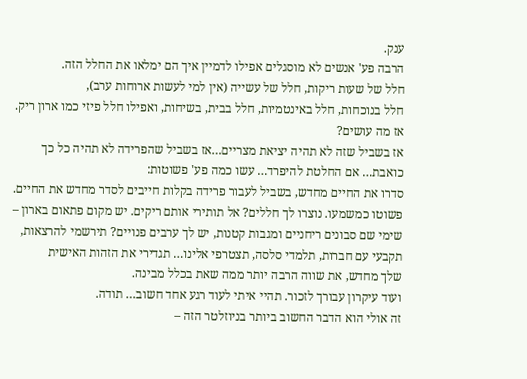ענק.
הרבה פע' אנשים לא מוסגלים אפילו לדמיין איך הם ימלאו את החלל הזה.
חלל של שעות ריקות, חלל של עשייה (אין למי לעשות ארוחות ערב),
חלל בנוכחות, חלל באינטמיות, חלל בבית, בשיחות, ואפילו חלל פיזי כמו ארון ריק.
אז מה עושים?
אז בשביל שזה לא תהיה יציאת מצריים…אז בשביל שהפרידה לא תהיה כל כך
כואבת… אם החלטת להיפרד… עשו כמה פע' פשוטות:
סדרו את החיים מחדש, בשביל לעבור פרידה בקלות חייבים לסדר מחדש את החיים.
פשוטו כמשמעו. נוצרו לך חללים? אל תותירי אותם ריקים. יש מקום פתאום בארון –
שימי שם סבונים ריחניים ומגבות קטנות, יש לך ערבים פנויים? תירשמי להרצאות,
תקבעי עם חברות, תלמדי סלסה, תצטרפי אלינו… תגדירי את הזהות האישית
שלך מחדש, את שווה הרבה יותר ממה שאת בכלל מבינה.
ועוד עיקרון עבורך לזכור. תהיי איתי לעוד רגע אחד חשוב… תודה.
זה אולי הוא הדבר החשוב ביותר בניוזלטר הזה –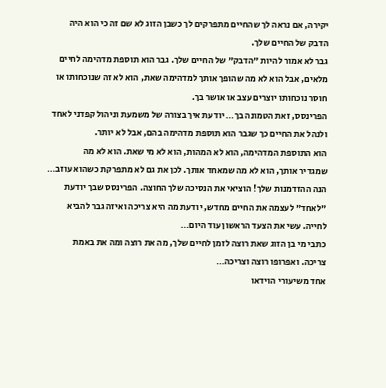יקירה, אם נראה לך שהחיים מתפרקים לך כשבן הזוג לא שם זה כי הוא היה
הדבק של החיים שלך.
גבר לא אמור להיות "הדבק" של החיים שלך. גבר הוא תוספת מדהימה לחיים
מלאים, אבל הוא לא מה שהופך אותך למדהימה שאת, הוא לא זה שנוכחותו או
חוסר נוכחותו יוצרים עצב או אושר בך.
הפרינסס, זאת הטמונה בך… יודעת איך בצורה של משמעת וניהול קפדני לאחד
ולנהל את החיים כך שגבר הוא תוספת מדהימה בהם, אבל לא יותר.
הוא התוספת המדהימה, הוא לא המהות, הוא לא מי שאת. הוא לא מה
שמגדיר אותך, הוא לא מה שמאחד אותך. לכן את גם לא מתפרקת כשהוא עוזב…
הנה ההזדמנות שלך! הוציאי את הנסיכה שלך החוצה. הפרינסס שבך יודעת
"לאחד" לעצמה את החיים מחדש, יודעת מה היא צריכה ואיזה גבר להביא
לחייה. עשי את הצעד הראשון עוד היום…
כתבי מי בן הזוג שאת רוצה לזמן לחיים שלך, מה את רוצה ומה את באמת
צריכה. ואפרופו רוצה וצריכה…
אחד משיעורי הוידאו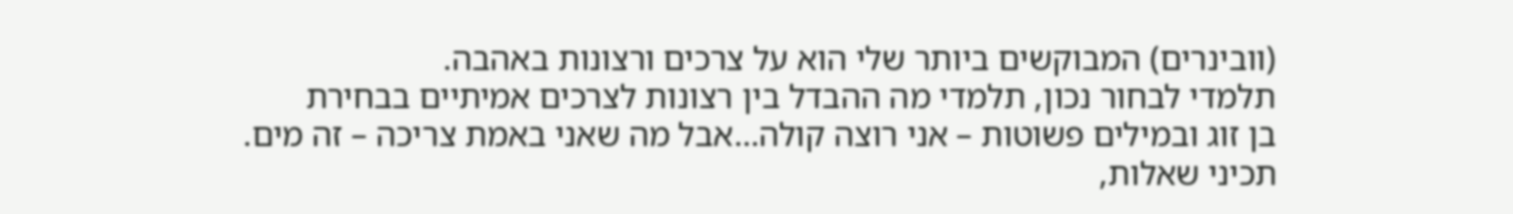(וובינרים) המבוקשים ביותר שלי הוא על צרכים ורצונות באהבה.
תלמדי לבחור נכון, תלמדי מה ההבדל בין רצונות לצרכים אמיתיים בבחירת
בן זוג ובמילים פשוטות – אני רוצה קולה…אבל מה שאני באמת צריכה – זה מים.
תכיני שאלות,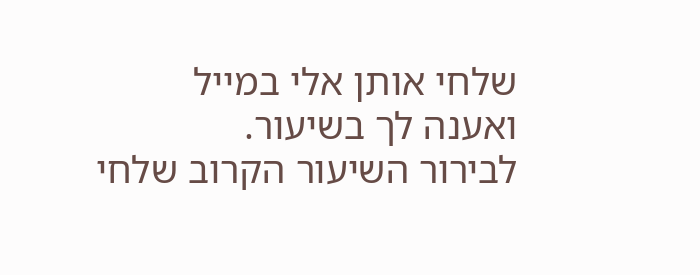שלחי אותן אלי במייל ואענה לך בשיעור.
לבירור השיעור הקרוב שלחי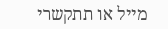מייל או תתקשרי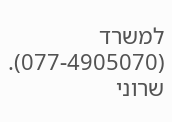למשרד (077-4905070).
שרוני